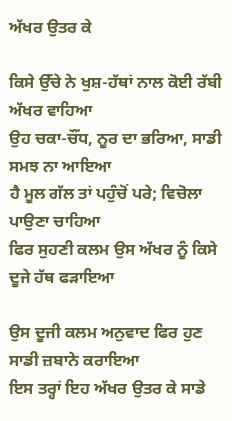ਅੱਖਰ ਉਤਰ ਕੇ

ਕਿਸੇ ਉੱਚੇ ਨੇ ਖੁਸ਼-ਹੱਥਾਂ ਨਾਲ ਕੋਈ ਰੱਬੀ ਅੱਖਰ ਵਾਹਿਆ
ਉਹ ਚਕਾ-ਚੌਂਧ, ਨੂਰ ਦਾ ਭਰਿਆ, ਸਾਡੀ ਸਮਝ ਨਾ ਆਇਆ
ਹੈ ਮੂਲ ਗੱਲ ਤਾਂ ਪਹੁੰਚੋਂ ਪਰੇ; ਵਿਚੋਲਾ ਪਾਉਣਾ ਚਾਹਿਆ
ਫਿਰ ਸੁਹਣੀ ਕਲਮ ਉਸ ਅੱਖਰ ਨੂੰ ਕਿਸੇ ਦੂਜੇ ਹੱਥ ਫੜਾਇਆ

ਉਸ ਦੂਜੀ ਕਲਮ ਅਨੁਵਾਦ ਫਿਰ ਹੁਣ ਸਾਡੀ ਜ਼ਬਾਨੇ ਕਰਾਇਆ
ਇਸ ਤਰ੍ਹਾਂ ਇਹ ਅੱਖਰ ਉਤਰ ਕੇ ਸਾਡੇ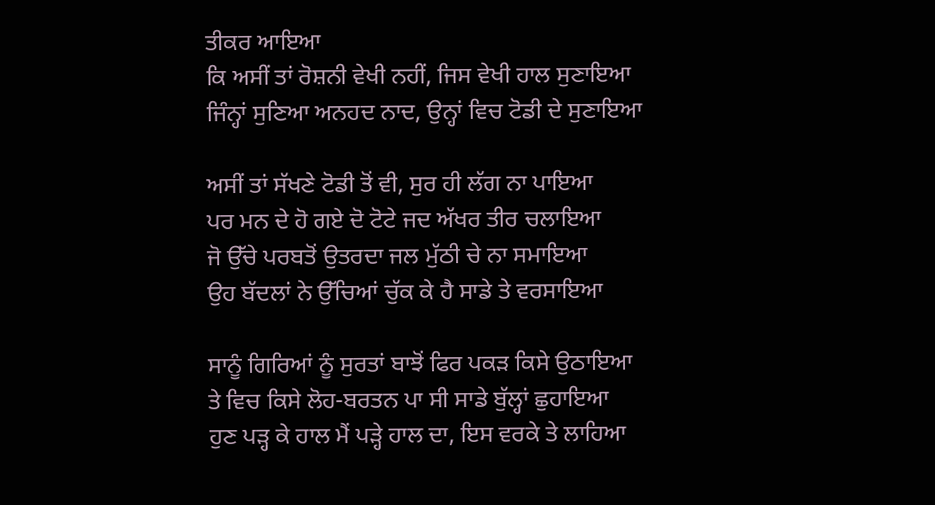ਤੀਕਰ ਆਇਆ
ਕਿ ਅਸੀਂ ਤਾਂ ਰੋਸ਼ਨੀ ਵੇਖੀ ਨਹੀਂ, ਜਿਸ ਵੇਖੀ ਹਾਲ ਸੁਣਾਇਆ
ਜਿੰਨ੍ਹਾਂ ਸੁਣਿਆ ਅਨਹਦ ਨਾਦ, ਉਨ੍ਹਾਂ ਵਿਚ ਟੋਡੀ ਦੇ ਸੁਣਾਇਆ

ਅਸੀਂ ਤਾਂ ਸੱਖਣੇ ਟੋਡੀ ਤੋਂ ਵੀ, ਸੁਰ ਹੀ ਲੱਗ ਨਾ ਪਾਇਆ
ਪਰ ਮਨ ਦੇ ਹੋ ਗਏ ਦੋ ਟੋਟੇ ਜਦ ਅੱਖਰ ਤੀਰ ਚਲਾਇਆ
ਜੋ ਉੱਚੇ ਪਰਬਤੋਂ ਉਤਰਦਾ ਜਲ ਮੁੱਠੀ ਚੇ ਨਾ ਸਮਾਇਆ
ਉਹ ਬੱਦਲਾਂ ਨੇ ਉੱਚਿਆਂ ਚੁੱਕ ਕੇ ਹੈ ਸਾਡੇ ਤੇ ਵਰਸਾਇਆ

ਸਾਨੂੰ ਗਿਰਿਆਂ ਨੂੰ ਸੁਰਤਾਂ ਬਾਝੋਂ ਫਿਰ ਪਕੜ ਕਿਸੇ ਉਠਾਇਆ
ਤੇ ਵਿਚ ਕਿਸੇ ਲੋਹ-ਬਰਤਨ ਪਾ ਸੀ ਸਾਡੇ ਬੁੱਲ੍ਹਾਂ ਛੁਹਾਇਆ
ਹੁਣ ਪੜ੍ਹ ਕੇ ਹਾਲ ਮੈਂ ਪੜ੍ਹੇ ਹਾਲ ਦਾ, ਇਸ ਵਰਕੇ ਤੇ ਲਾਹਿਆ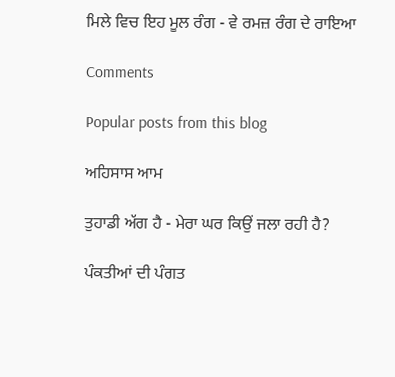ਮਿਲੇ ਵਿਚ ਇਹ ਮੂਲ ਰੰਗ - ਵੇ ਰਮਜ਼ ਰੰਗ ਦੇ ਰਾਇਆ

Comments

Popular posts from this blog

ਅਹਿਸਾਸ ਆਮ

ਤੁਹਾਡੀ ਅੱਗ ਹੈ - ਮੇਰਾ ਘਰ ਕਿਉਂ ਜਲਾ ਰਹੀ ਹੈ?

ਪੰਕਤੀਆਂ ਦੀ ਪੰਗਤ